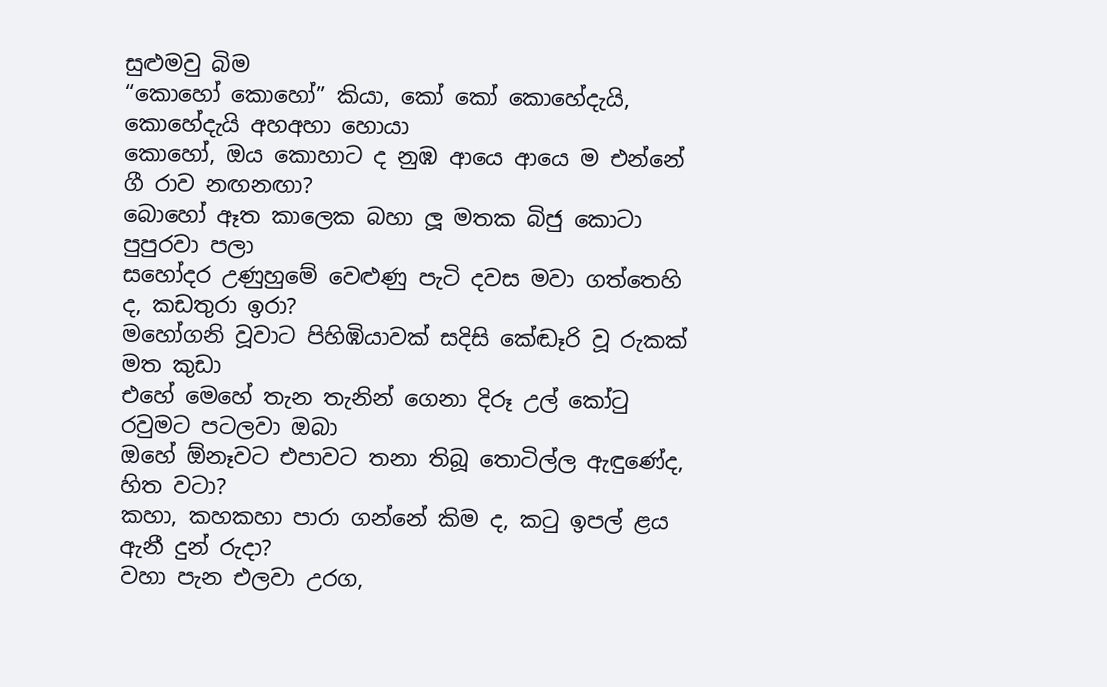සුළුමවු බිම
“කොහෝ කොහෝ” කියා, කෝ කෝ කොහේදැයි, කොහේදැයි අහඅහා හොයා
කොහෝ, ඔය කොහාට ද නුඹ ආයෙ ආයෙ ම එන්නේ ගී රාව නඟනඟා?
බොහෝ ඈත කාලෙක බහා ලූ මතක බිජු කොටා පුපුරවා පලා
සහෝදර උණුහුමේ වෙළුණු පැටි දවස මවා ගත්තෙහි ද, කඩතුරා ඉරා?
මහෝගනි වූවාට පිහිඹියාවක් සදිසි කේඬෑරි වූ රුකක් මත කුඩා
එහේ මෙහේ තැන තැනින් ගෙනා දිරූ උල් කෝටු රවුමට පටලවා ඔබා
ඔහේ ඕනෑවට එපාවට තනා තිබූ තොටිල්ල ඇඳුණේද, හිත වටා?
කහා, කහකහා පාරා ගන්නේ කිම ද, කටු ඉපල් ළය ඇනී දුන් රුදා?
වහා පැන එලවා උරග,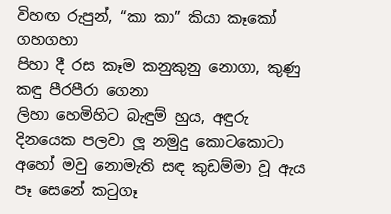විහඟ රුපුන්, “කා කා” කියා කෑකෝ ගහගහා
පිහා දී රස කෑම කනුකුනු නොගා, කුණු කඳු පීරපීරා ගෙනා
ලිහා හෙමිහිට බැඳුම් හුය, අඳුරු දිනයෙක පලවා ලූ නමුදු කොටකොටා
අහෝ මවු නොමැති සඳ කුඩම්මා වූ ඇය පෑ සෙනේ කටුගෑ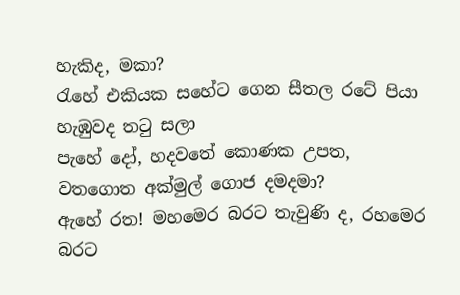හැකිද, මකා?
රැහේ එකියක සහේට ගෙන සීතල රටේ පියා හැඹුවද තටු සලා
පැහේ දෝ, හදවතේ කොණක උපත, වතගොත අක්මුල් ගොජ දමදමා?
ඇහේ රත! මහමෙර බරට තැවුණි ද, රහමෙර බරට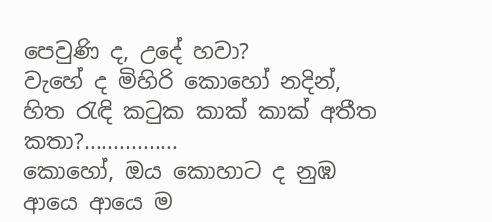පෙවුණි ද, උදේ හවා?
වැහේ ද මිහිරි කොහෝ නදින්, හිත රැඳි කටුක කාක් කාක් අතීත කතා?................
කොහෝ, ඔය කොහාට ද නුඹ ආයෙ ආයෙ ම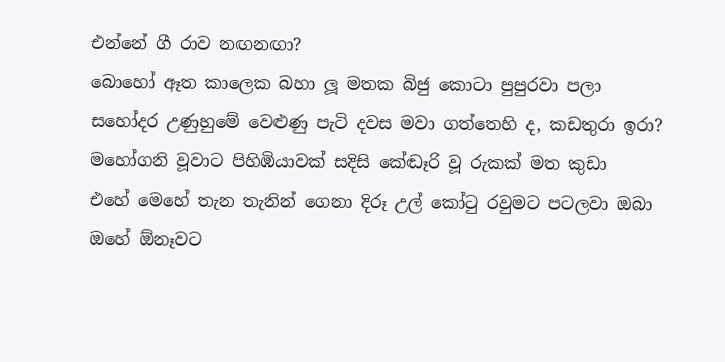එන්නේ ගී රාව නඟනඟා?
බොහෝ ඈත කාලෙක බහා ලූ මතක බිජු කොටා පුපුරවා පලා
සහෝදර උණුහුමේ වෙළුණු පැටි දවස මවා ගත්තෙහි ද, කඩතුරා ඉරා?
මහෝගනි වූවාට පිහිඹියාවක් සදිසි කේඬෑරි වූ රුකක් මත කුඩා
එහේ මෙහේ තැන තැනින් ගෙනා දිරූ උල් කෝටු රවුමට පටලවා ඔබා
ඔහේ ඕනෑවට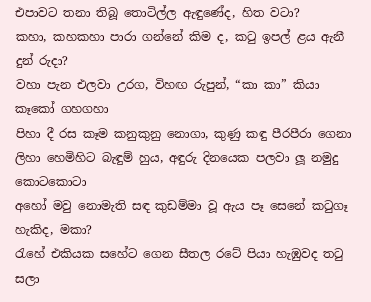එපාවට තනා තිබූ තොටිල්ල ඇඳුණේද, හිත වටා?
කහා, කහකහා පාරා ගන්නේ කිම ද, කටු ඉපල් ළය ඇනී දුන් රුදා?
වහා පැන එලවා උරග, විහඟ රුපුන්, “කා කා” කියා කෑකෝ ගහගහා
පිහා දී රස කෑම කනුකුනු නොගා, කුණු කඳු පීරපීරා ගෙනා
ලිහා හෙමිහිට බැඳුම් හුය, අඳුරු දිනයෙක පලවා ලූ නමුදු කොටකොටා
අහෝ මවු නොමැති සඳ කුඩම්මා වූ ඇය පෑ සෙනේ කටුගෑ හැකිද, මකා?
රැහේ එකියක සහේට ගෙන සීතල රටේ පියා හැඹුවද තටු සලා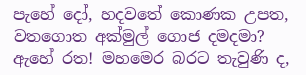පැහේ දෝ, හදවතේ කොණක උපත, වතගොත අක්මුල් ගොජ දමදමා?
ඇහේ රත! මහමෙර බරට තැවුණි ද,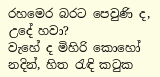රහමෙර බරට පෙවුණි ද, උදේ හවා?
වැහේ ද මිහිරි කොහෝ නදින්, හිත රැඳි කටුක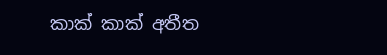කාක් කාක් අතීත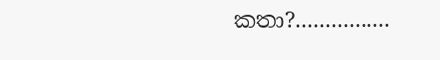කතා?................